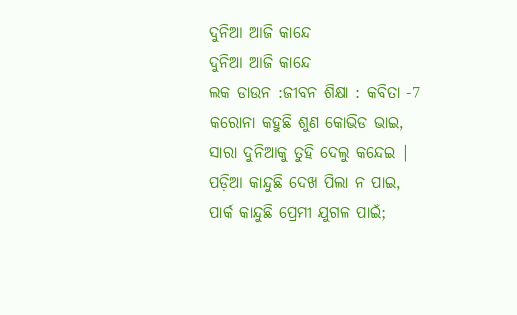ଦୁନିଆ ଆଜି କାନ୍ଦେ
ଦୁନିଆ ଆଜି କାନ୍ଦେ
ଲକ ଡାଉନ :ଜୀବନ ଶିକ୍ଷା : କବିତା -7
କରୋନା କହୁଛି ଶୁଣ କୋଭିଡ ଭାଇ,
ସାରା ଦୁନିଆକୁ ତୁହି ଦେଲୁ କନ୍ଦେଇ |
ପଡ଼ିଆ କାନ୍ଦୁଛି ଦେଖ ପିଲା ନ ପାଇ,
ପାର୍କ କାନ୍ଦୁଛି ପ୍ରେମୀ ଯୁଗଳ ପାଇଁ;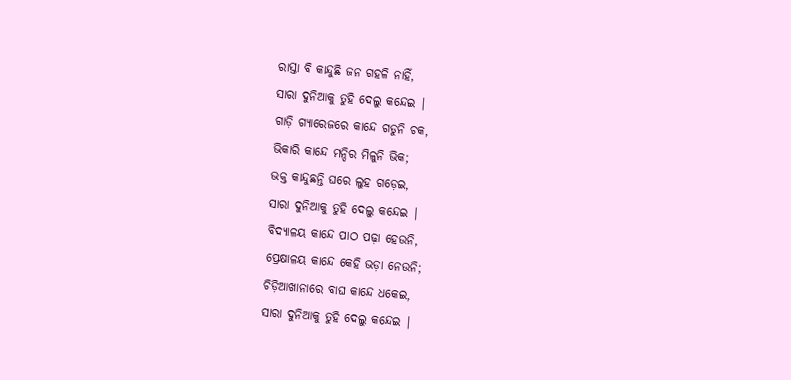ରାସ୍ତା ବି କାନ୍ଦୁଛି ଜନ ଗହଳି ନାହିଁ,
ସାରା ଦୁନିଆକୁ ତୁହି ଦେଲୁ କନ୍ଦେଇ |
ଗାଡ଼ି ଗ୍ୟାରେଜରେ କାନ୍ଦେ ଗଡୁନି ଚକ,
ଭିକାରି କାନ୍ଦେ ମନ୍ଦିର ମିଳୁନି ଭିକ;
ଭକ୍ତ କାନ୍ଦୁଛନ୍ତି ଘରେ ଲୁହ ଗଡ଼େଇ,
ସାରା ଦୁନିଆକୁ ତୁହି ଦେଲୁ କନ୍ଦେଇ |
ବିଦ୍ୟାଳୟ କାନ୍ଦେ ପାଠ ପଢ଼ା ହେଉନି,
ପ୍ରେକ୍ଷାଳୟ କାନ୍ଦେ କେହି ଭଡ଼ା ନେଉନି;
ଚିଡ଼ିଆଖାନାରେ ବାଘ କାନ୍ଦେ ଧକେଇ,
ସାରା ଦୁନିଆକୁ ତୁହି ଦେଲୁ କନ୍ଦେଇ |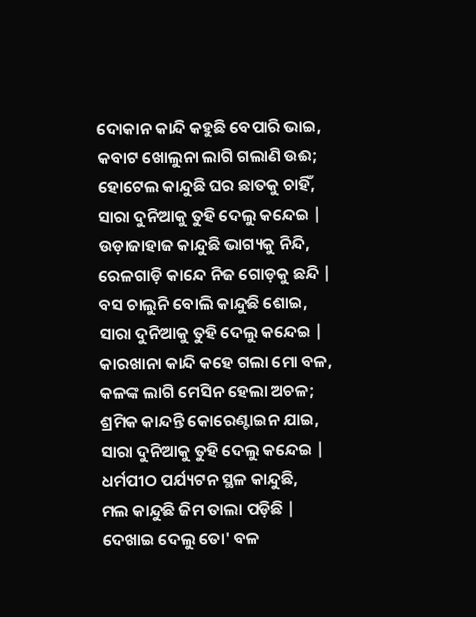ଦୋକାନ କାନ୍ଦି କହୁଛି ବେପାରି ଭାଇ,
କବାଟ ଖୋଲୁନା ଲାଗି ଗଲାଣି ଉଈ;
ହୋଟେଲ କାନ୍ଦୁଛି ଘର ଛାତକୁ ଚାହିଁ,
ସାରା ଦୁନିଆକୁ ତୁହି ଦେଲୁ କନ୍ଦେଇ |
ଉଡ଼ାଜାହାଜ କାନ୍ଦୁଛି ଭାଗ୍ୟକୁ ନିନ୍ଦି,
ରେଳଗାଡ଼ି କାନ୍ଦେ ନିଜ ଗୋଡ଼କୁ ଛନ୍ଦି |
ବସ ଚାଲୁନି ବୋଲି କାନ୍ଦୁଛି ଶୋଇ,
ସାରା ଦୁନିଆକୁ ତୁହି ଦେଲୁ କନ୍ଦେଇ |
କାରଖାନା କାନ୍ଦି କହେ ଗଲା ମୋ ବଳ,
କଳଙ୍କ ଲାଗି ମେସିନ ହେଲା ଅଚଳ;
ଶ୍ରମିକ କାନ୍ଦନ୍ତି କୋରେଣ୍ଟାଇନ ଯାଇ,
ସାରା ଦୁନିଆକୁ ତୁହି ଦେଲୁ କନ୍ଦେଇ |
ଧର୍ମପୀଠ ପର୍ଯ୍ୟଟନ ସ୍ଥଳ କାନ୍ଦୁଛି,
ମଲ କାନ୍ଦୁଛି ଜିମ ତାଲା ପଡ଼ିଛି |
ଦେଖାଇ ଦେଲୁ ତୋ' ବଳ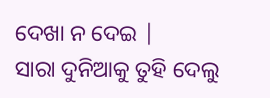ଦେଖା ନ ଦେଇ |
ସାରା ଦୁନିଆକୁ ତୁହି ଦେଲୁ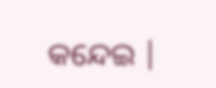କନ୍ଦେଇ |